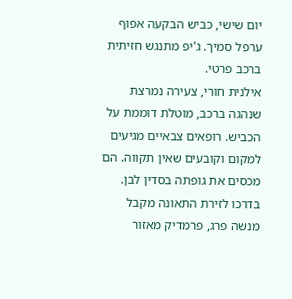יום שישי, כביש הבקעה אפוף ערפל סמיך. ג'יפ מתנגש חזיתית ברכב פרטי.
אילנית חורי, צעירה נמרצת שנהגה ברכב, מוטלת דוממת על הכביש. רופאים צבאיים מגיעים למקום וקובעים שאין תקווה. הם מכסים את גופתה בסדין לבן.
בדרכו לזירת התאונה מקבל מנשה פרג, פרמדיק מאזור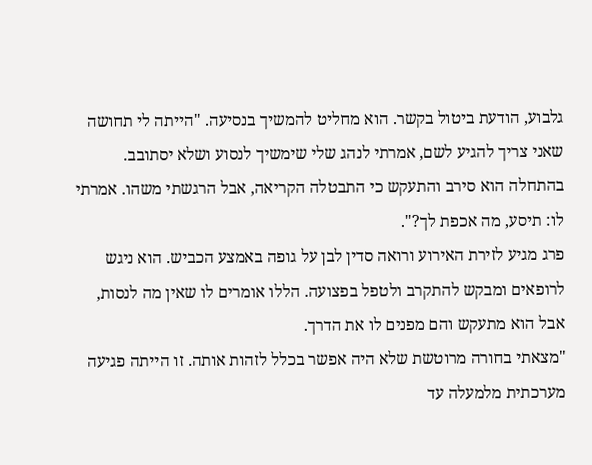גלבוע, הודעת ביטול בקשר. הוא מחליט להמשיך בנסיעה. "הייתה לי תחושה שאני צריך להגיע לשם, אמרתי לנהג שלי שימשיך לנסוע ושלא יסתובב. בהתחלה הוא סירב והתעקש כי התבטלה הקריאה, אבל הרגשתי משהו. אמרתי לו: תיסע, מה אכפת לך?".
פרג מגיע לזירת האירוע ורואה סדין לבן על גופה באמצע הכביש. הוא ניגש לרופאים ומבקש להתקרב ולטפל בפצועה. הללו אומרים לו שאין מה לנסות, אבל הוא מתעקש והם מפנים לו את הדרך.
"מצאתי בחורה מרוטשת שלא היה אפשר בכלל לזהות אותה. זו הייתה פגיעה מערכתית מלמעלה עד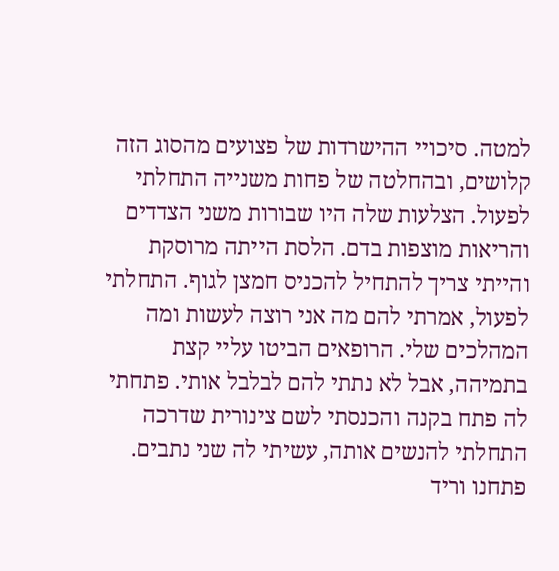למטה. סיכויי ההישרדות של פצועים מהסוג הזה קלושים, ובהחלטה של פחות משנייה התחלתי לפעול. הצלעות שלה היו שבורות משני הצדדים והריאות מוצפות בדם. הלסת הייתה מרוסקת והייתי צריך להתחיל להכניס חמצן לגוף. התחלתי לפעול, אמרתי להם מה אני רוצה לעשות ומה המהלכים שלי. הרופאים הביטו עליי קצת בתמיהה, אבל לא נתתי להם לבלבל אותי. פתחתי לה פתח בקנה והכנסתי לשם צינורית שדרכה התחלתי להנשים אותה, עשיתי לה שני נתבים. פתחנו וריד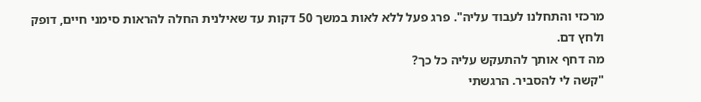מרכזי והתחלנו לעבוד עליה". פרג פעל ללא לאות במשך 50 דקות עד שאילנית החלה להראות סימני חיים, דופק ולחץ דם.
מה דחף אותך להתעקש עליה כל כך?
"קשה לי להסביר. הרגשתי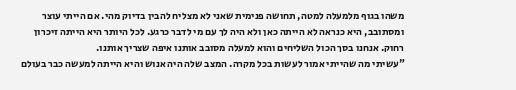משהו בגוף מלמעלה למטה, תחושה פנימית שאני לא מצליח להבין בדיוק מהי. אם הייתי עוצר ומסתובב, היא כנראה לא הייתה כאן ולא היה לך עם מי לדבר כרגע. לכל היותר היא הייתה זיכרון רחוק. אנחנו בסך הכול השליחים והוא למעלה מסובב אותנו איפה שצריך אותנו.
"עשיתי מה שהייתי אמור לעשות בכל מקרה. המצב שלה היה אנוש והיא הייתה למעשה כבר בעולם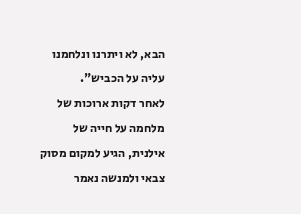הבא, לא ויתרנו ונלחמנו עליה על הכביש".
לאחר דקות ארוכות של מלחמה על חייה של אילנית, הגיע למקום מסוק צבאי ולמנשה נאמר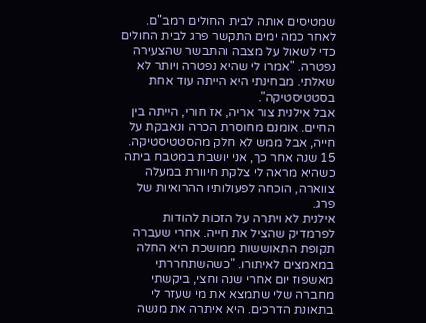שמטיסים אותה לבית החולים רמב"ם. לאחר כמה ימים התקשר פרג לבית החולים כדי לשאול על מצבה והתבשר שהצעירה נפטרה. "אמרו לי שהיא נפטרה ויותר לא שאלתי. מבחינתי היא הייתה עוד אחת בסטטיסטיקה".
אבל אילנית צור אריה, אז חורי, הייתה בין החיים. אומנם מחוסרת הכרה ונאבקת על חייה, אבל ממש לא חלק מהסטטיסטיקה. 15 שנה אחר כך, אני יושבת במטבח ביתה כשהיא מראה לי צלקת חיוורת במעלה צווארה, הוכחה לפעולותיו ההרואיות של פרג.
אילנית לא ויתרה על הזכות להודות לפרמדיק שהציל את חייה. אחרי שעברה תקופת התאוששות ממושכת היא החלה במאמצים לאיתורו. "כשהשתחררתי מאשפוז יום אחרי שנה וחצי, ביקשתי מחברה שלי שתמצא את מי שעזר לי בתאונת הדרכים. היא איתרה את מנשה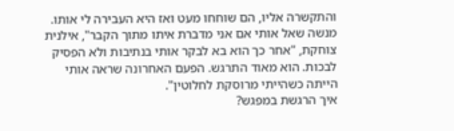והתקשרה אליו, הם שוחחו מעט ואז היא העבירה לי אותו. מנשה שאל אותי אם אני מדברת איתו מתוך הקבר", אילנית צוחקת, "אחר כך הוא בא לבקר אותי בנתיבות ולא הפסיק לבכות. הוא מאוד התרגש. הפעם האחרונה שראה אותי הייתה כשהייתי מרוסקת לחלוטין".
איך הרגשת במפגש?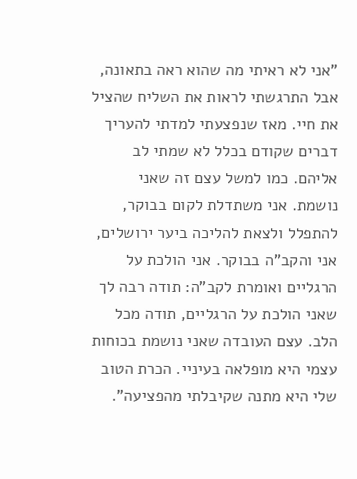"אני לא ראיתי מה שהוא ראה בתאונה, אבל התרגשתי לראות את השליח שהציל את חיי. מאז שנפצעתי למדתי להעריך דברים שקודם בכלל לא שמתי לב אליהם. כמו למשל עצם זה שאני נושמת. אני משתדלת לקום בבוקר, להתפלל ולצאת להליכה ביער ירושלים, אני והקב"ה בבוקר. אני הולכת על הרגליים ואומרת לקב"ה: תודה רבה לך שאני הולכת על הרגליים, תודה מכל הלב. עצם העובדה שאני נושמת בכוחות עצמי היא מופלאה בעיניי. הכרת הטוב שלי היא מתנה שקיבלתי מהפציעה".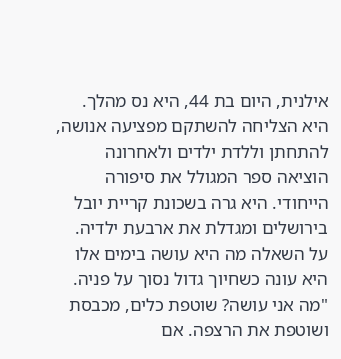אילנית, היום בת 44, היא נס מהלך. היא הצליחה להשתקם מפציעה אנושה, להתחתן וללדת ילדים ולאחרונה הוציאה ספר המגולל את סיפורה הייחודי. היא גרה בשכונת קריית יובל בירושלים ומגדלת את ארבעת ילדיה. על השאלה מה היא עושה בימים אלו היא עונה כשחיוך גדול נסוך על פניה.
"מה אני עושה? שוטפת כלים, מכבסת ושוטפת את הרצפה. אם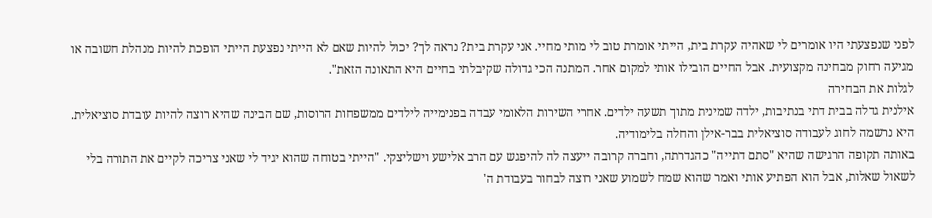לפני שנפצעתי היו אומרים לי שאהיה עקרת בית, הייתי אומרת טוב לי מותי מחיי. אני עקרת בית? נראה לך? יכול להיות שאם לא הייתי נפצעת הייתי הופכת להיות מנהלת חשובה או מגיעה רחוק מבחינה מקצועית. אבל החיים הובילו אותי למקום אחר. המתנה הכי גדולה שקיבלתי בחיים היא התאונה הזאת".
לגלות את הבחירה
אילנית גדלה בבית דתי בנתיבות, ילדה שמינית מתוך תשעה ילדים. אחרי השירות הלאומי עבדה בפנימייה לילדים ממשפחות הרוסות, שם הבינה שהיא רוצה להיות עובדת סוציאלית. היא נרשמה לחוג לעבודה סוציאלית בבר-אילן והחלה בלימודיה.
באותה תקופה הרגישה שהיא "סתם דתייה" כהגדרתה, וחברה קרובה ייעצה לה להיפגש עם הרב אלישע וישליצקי. "הייתי בטוחה שהוא יגיד לי שאני צריכה לקיים את התורה בלי לשאול שאלות, אבל הוא הפתיע אותי ואמר שהוא שמח לשמוע שאני רוצה לבחור בעבודת ה'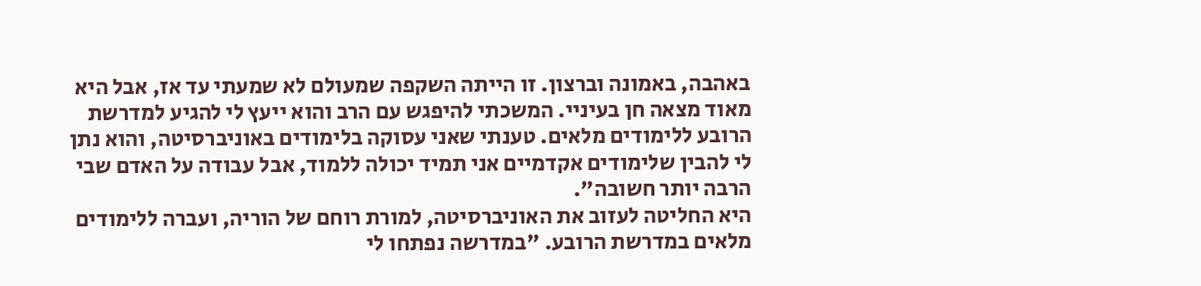באהבה, באמונה וברצון. זו הייתה השקפה שמעולם לא שמעתי עד אז, אבל היא מאוד מצאה חן בעיניי. המשכתי להיפגש עם הרב והוא ייעץ לי להגיע למדרשת הרובע ללימודים מלאים. טענתי שאני עסוקה בלימודים באוניברסיטה, והוא נתן לי להבין שלימודים אקדמיים אני תמיד יכולה ללמוד, אבל עבודה על האדם שבי הרבה יותר חשובה".
היא החליטה לעזוב את האוניברסיטה, למורת רוחם של הוריה, ועברה ללימודים מלאים במדרשת הרובע. "במדרשה נפתחו לי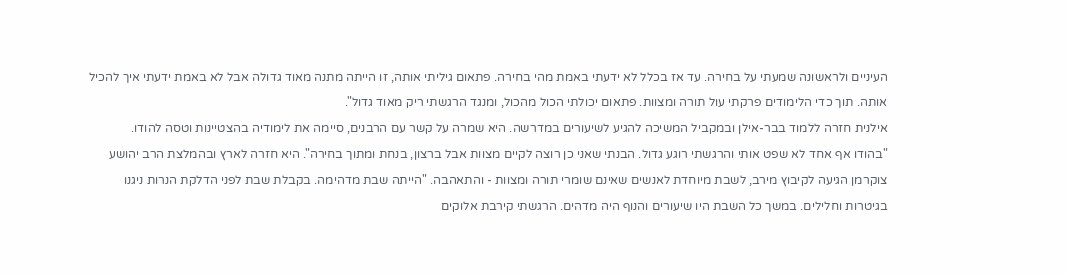העיניים ולראשונה שמעתי על בחירה. עד אז בכלל לא ידעתי באמת מהי בחירה. פתאום גיליתי אותה, זו הייתה מתנה מאוד גדולה אבל לא באמת ידעתי איך להכיל אותה. תוך כדי הלימודים פרקתי עול תורה ומצוות. פתאום יכולתי הכול מהכול, ומנגד הרגשתי ריק מאוד גדול".
אילנית חזרה ללמוד בבר-אילן ובמקביל המשיכה להגיע לשיעורים במדרשה. היא שמרה על קשר עם הרבנים, סיימה את לימודיה בהצטיינות וטסה להודו.
"בהודו אף אחד לא שפט אותי והרגשתי רוגע גדול. הבנתי שאני כן רוצה לקיים מצוות אבל ברצון, בנחת ומתוך בחירה". היא חזרה לארץ ובהמלצת הרב יהושע צוקרמן הגיעה לקיבוץ מירב, לשבת מיוחדת לאנשים שאינם שומרי תורה ומצוות - והתאהבה. "הייתה שבת מדהימה. בקבלת שבת לפני הדלקת הנרות ניגנו בגיטרות וחלילים. במשך כל השבת היו שיעורים והנוף היה מדהים. הרגשתי קירבת אלוקים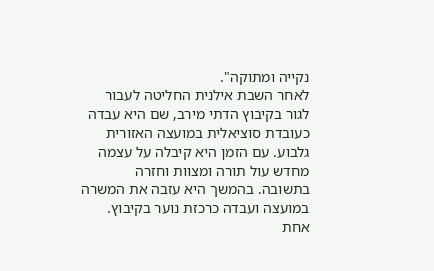נקייה ומתוקה".
לאחר השבת אילנית החליטה לעבור לגור בקיבוץ הדתי מירב, שם היא עבדה כעובדת סוציאלית במועצה האזורית גלבוע. עם הזמן היא קיבלה על עצמה מחדש עול תורה ומצוות וחזרה בתשובה. בהמשך היא עזבה את המשרה במועצה ועבדה כרכזת נוער בקיבוץ. אחת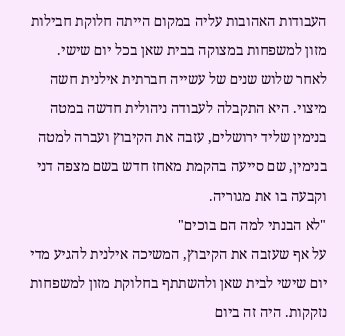העבודות האהובות עליה במקום הייתה חלוקת חבילות מזון למשפחות במצוקה בבית שאן בכל יום שישי.
לאחר שלוש שנים של עשייה חברתית אילנית חשה מיצוי. היא התקבלה לעבודה ניהולית חדשה במטה בנימין שליד ירושלים, עזבה את הקיבוץ ועברה למטה בנימין, שם סייעה בהקמת מאחז חדש בשם מצפה דני וקבעה בו את מגוריה.
"לא הבנתי למה הם בוכים"
על אף שעזבה את הקיבוץ, המשיכה אילנית להגיע מדי יום שישי לבית שאן ולהשתתף בחלוקת מזון למשפחות נזקקות. היה זה ביום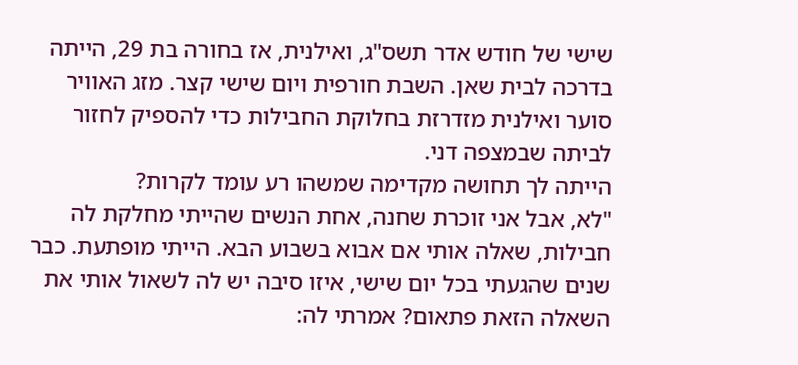שישי של חודש אדר תשס"ג, ואילנית, אז בחורה בת 29, הייתה בדרכה לבית שאן. השבת חורפית ויום שישי קצר. מזג האוויר סוער ואילנית מזדרזת בחלוקת החבילות כדי להספיק לחזור לביתה שבמצפה דני.
הייתה לך תחושה מקדימה שמשהו רע עומד לקרות?
"לא, אבל אני זוכרת שחנה, אחת הנשים שהייתי מחלקת לה חבילות, שאלה אותי אם אבוא בשבוע הבא. הייתי מופתעת. כבר שנים שהגעתי בכל יום שישי, איזו סיבה יש לה לשאול אותי את השאלה הזאת פתאום? אמרתי לה: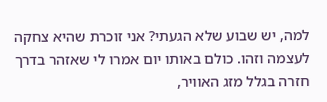למה, יש שבוע שלא הגעתי? אני זוכרת שהיא צחקה לעצמה וזהו. כולם באותו יום אמרו לי שאזהר בדרך חזרה בגלל מזג האוויר,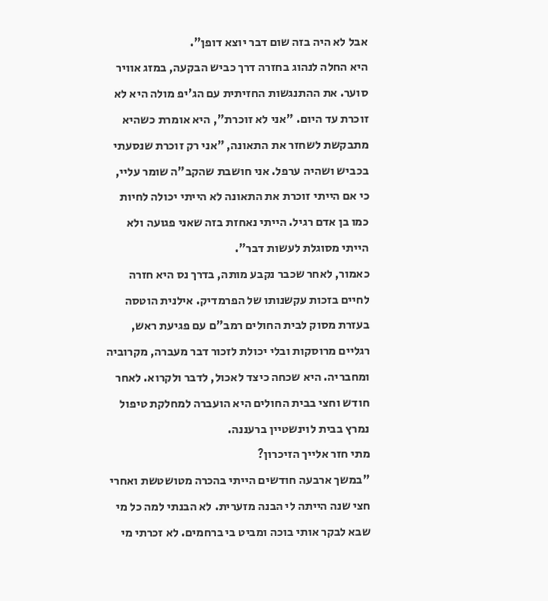אבל לא היה בזה שום דבר יוצא דופן".
היא החלה לנהוג בחזרה דרך כביש הבקעה, במזג אוויר סוער. את ההתנגשות החזיתית עם הג'יפ מולה היא לא זוכרת עד היום. "אני לא זוכרת", היא אומרת כשהיא מתבקשת לשחזר את התאונה, "אני רק זוכרת שנסעתי בכביש ושהיה ערפל. אני חושבת שהקב"ה שומר עליי, כי אם הייתי זוכרת את התאונה לא הייתי יכולה לחיות כמו בן אדם רגיל. הייתי נאחזת בזה שאני פגועה ולא הייתי מסוגלת לעשות דבר".
כאמור, לאחר שכבר נקבע מותה, בדרך נס היא חזרה לחיים בזכות עקשנותו של הפרמדיק. אילנית הוטסה בעזרת מסוק לבית החולים רמב"ם עם פגיעת ראש, רגליים מרוסקות ובלי יכולת לזכור דבר מעברה, מקרוביה ומחבריה. היא שכחה כיצד לאכול, לדבר ולקרוא. לאחר חודש וחצי בבית החולים היא הועברה למחלקת טיפול נמרץ בבית לוינשטיין ברעננה.
מתי חזר אלייך הזיכרון?
"במשך ארבעה חודשים הייתי בהכרה מטושטשת ואחרי חצי שנה הייתה לי הבנה מזערית. לא הבנתי למה כל מי שבא לבקר אותי בוכה ומביט בי ברחמים. לא זכרתי מי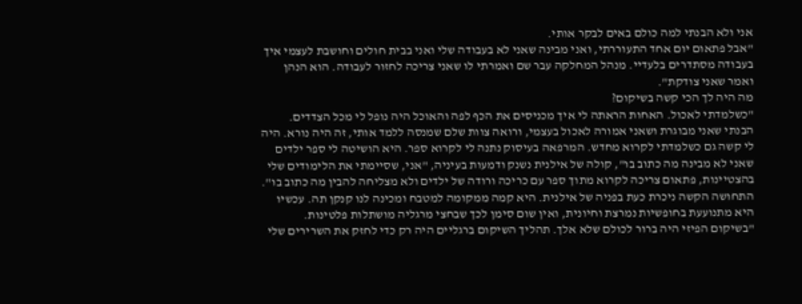אני ולא הבנתי למה כולם באים לבקר אותי.
"אבל פתאום יום אחד התעוררתי, ואני מבינה שאני לא בעבודה שלי ואני בבית חולים וחושבת לעצמי איך בעבודה מסתדרים בלעדיי. מנהל המחלקה עבר שם ואמרתי לו שאני צריכה לחזור לעבודה. הוא הנהן ואמר שאני צודקת".
מה היה לך הכי קשה בשיקום?
"כשלמדתי לאכול. האחות הראתה לי איך מכניסים את הכף לפה והאוכל היה נופל לי מכל הצדדים. הבנתי שאני מבוגרת ושאני אמורה לאכול בעצמי, ורואה צוות שלם שמנסה ללמד אותי, זה היה נורא. היה לי קשה גם כשלמדתי לקרוא מחדש. המרפאה בעיסוק נתנה לי לקרוא ספר. היא הושיטה לי ספר ילדים שאני לא מבינה מה כתוב בו", קולה של אילנית נשנק ודמעות בעיניה, "אני, שסיימתי את הלימודים שלי בהצטיינות, פתאום צריכה לקרוא מתוך ספר עם כריכה ורודה של ילדים ולא מצליחה להבין מה כתוב בו".
התחושה הקשה ניכרת כעת בפניה של אילנית. היא קמה ממקומה למטבח ומכינה לנו קנקן תה. עכשיו היא מתנועעת בחופשיות נמרצת וחיונית, ואין שום סימן לכך שבחצי מרגליה מושתלות פלטינות.
"בשיקום הפיזי היה ברור לכולם שלא אלך. תהליך השיקום ברגליים היה רק כדי לחזק את השרירים שלי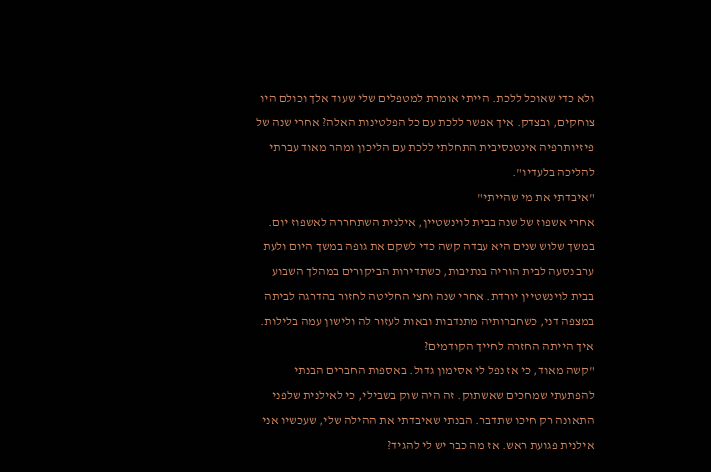ולא כדי שאוכל ללכת. הייתי אומרת למטפלים שלי שעוד אלך וכולם היו צוחקים, ובצדק. איך אפשר ללכת עם כל הפלטינות האלה? אחרי שנה של פיזיותרפיה אינטנסיבית התחלתי ללכת עם הליכון ומהר מאוד עברתי להליכה בלעדיו".
"איבדתי את מי שהייתי"
אחרי אשפוז של שנה בבית לוינשטיין, אילנית השתחררה לאשפוז יום. במשך שלוש שנים היא עבדה קשה כדי לשקם את גופה במשך היום ולעת ערב נסעה לבית הוריה בנתיבות, כשתדירות הביקורים במהלך השבוע בבית לוינשטיין יורדת. אחרי שנה וחצי החליטה לחזור בהדרגה לביתה במצפה דני, כשחברותיה מתנדבות ובאות לעזור לה ולישון עמה בלילות.
איך הייתה החזרה לחייך הקודמים?
"קשה מאוד, כי אז נפל לי אסימון גדול. באספות החברים הבנתי להפתעתי שמחכים שאשתוק. זה היה שוק בשבילי, כי לאילנית שלפני התאונה רק חיכו שתדבר. הבנתי שאיבדתי את ההילה שלי, שעכשיו אני אילנית פגועת ראש. אז מה כבר יש לי להגיד?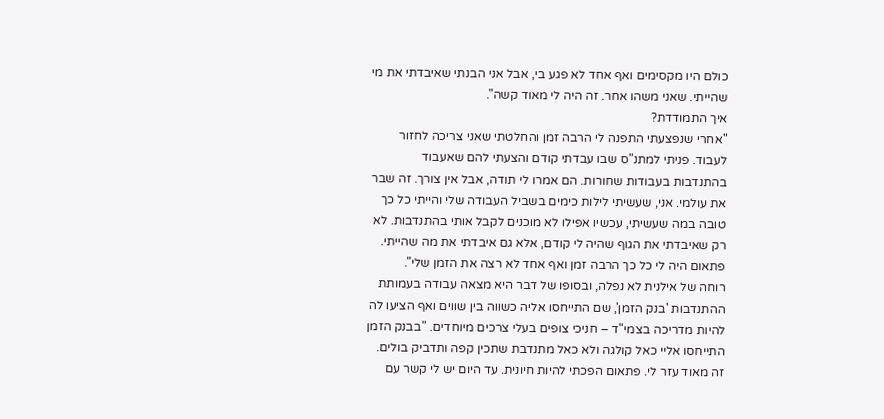כולם היו מקסימים ואף אחד לא פגע בי, אבל אני הבנתי שאיבדתי את מי שהייתי. שאני משהו אחר. זה היה לי מאוד קשה".
איך התמודדת?
"אחרי שנפצעתי התפנה לי הרבה זמן והחלטתי שאני צריכה לחזור לעבוד. פניתי למתנ"ס שבו עבדתי קודם והצעתי להם שאעבוד בהתנדבות בעבודות שחורות. הם אמרו לי תודה, אבל אין צורך. זה שבר את עולמי. אני, שעשיתי לילות כימים בשביל העבודה שלי והייתי כל כך טובה במה שעשיתי, עכשיו אפילו לא מוכנים לקבל אותי בהתנדבות. לא רק שאיבדתי את הגוף שהיה לי קודם, אלא גם איבדתי את מה שהייתי. פתאום היה לי כל כך הרבה זמן ואף אחד לא רצה את הזמן שלי".
רוחה של אילנית לא נפלה, ובסופו של דבר היא מצאה עבודה בעמותת ההתנדבות 'בנק הזמן', שם התייחסו אליה כשווה בין שווים ואף הציעו לה להיות מדריכה בצמי"ד – חניכי צופים בעלי צרכים מיוחדים. "בבנק הזמן התייחסו אליי כאל קולגה ולא כאל מתנדבת שתכין קפה ותדביק בולים. זה מאוד עזר לי. פתאום הפכתי להיות חיונית. עד היום יש לי קשר עם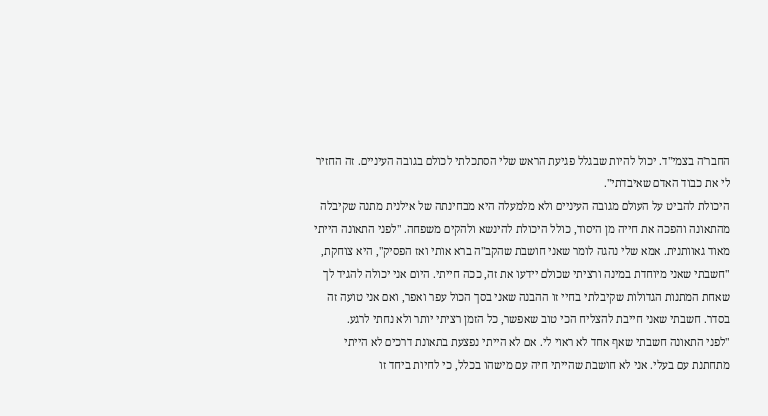החבר'ה בצמי"ד. יכול להיות שבגלל פגיעת הראש שלי הסתכלתי לכולם בגובה העיניים. זה החזיר לי את כבוד האדם שאיבדתי".
היכולת להביט על העולם מגובה העיניים ולא מלמעלה היא מבחינתה של אילנית מתנה שקיבלה מהתאונה והפכה את חייה מן היסוד, כולל היכולת להינשא ולהקים משפחה. "לפני התאונה הייתי מאוד גאוותנית. אמא שלי נהגה לומר שאני חושבת שהקב"ה ברא אותי ואז הפסיק", היא צוחקת, "חשבתי שאני מיוחדת במינה ורציתי שכולם יידעו את זה, ככה חייתי. היום אני יכולה להגיד לך שאחת המתנות הגדולות שקיבלתי בחיי זו ההבנה שאני בסך הכול עפר ואפר, ואם אני טועה זה בסדר. חשבתי שאני חייבת להצליח הכי טוב שאפשר, כל הזמן רציתי יותר ולא נחתי לרגע.
"לפני התאונה חשבתי שאף אחד לא ראוי לי. אם לא הייתי נפצעת בתאונת דרכים לא הייתי מתחתנת עם בעלי. אני לא חושבת שהייתי חיה עם מישהו בכלל, כי לחיות ביחד זו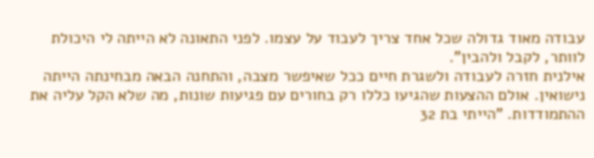עבודה מאוד גדולה שכל אחד צריך לעבוד על עצמו. לפני התאונה לא הייתה לי היכולת לוותר, לקבל ולהבין".
אילנית חזרה לעבודה ולשגרת חיים ככל שאיפשר מצבה, והתחנה הבאה מבחינתה הייתה נישואין. אולם ההצעות שהגיעו כללו רק בחורים עם פגיעות שונות, מה שלא הקל עליה את ההתמודדות. "הייתי בת 32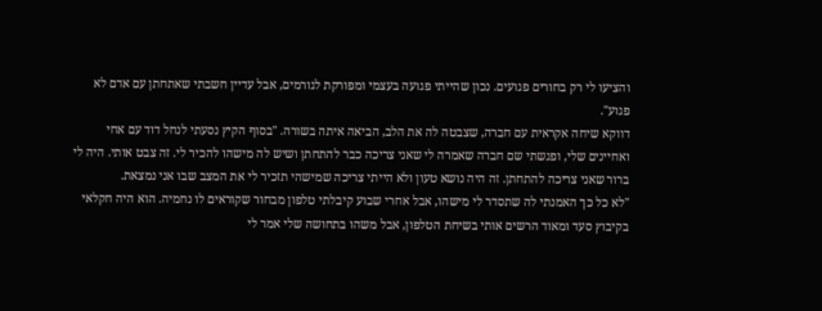והציעו לי רק בחורים פגועים. נכון שהייתי פגועה בעצמי ומפורקת לגורמים, אבל עדיין חשבתי שאתחתן עם אדם לא פגוע".
דווקא שיחה אקראית עם חברה, שצבטה לה את הלב, הביאה איתה בשורה. "בסוף הקיץ נסעתי לנחל דוד עם אחי ואחיינים שלי, ופגשתי שם חברה שאמרה לי שאני צריכה כבר להתחתן ושיש לה מישהו להכיר לי. זה צבט אותי. היה לי ברור שאני צריכה להתחתן. זה היה נושא טעון ולא הייתי צריכה שמישהי תזכיר לי את המצב שבו אני נמצאת.
"לא כל כך האמנתי לה שתסדר לי מישהו, אבל אחרי שבוע קיבלתי טלפון מבחור שקוראים לו נחמיה. הוא היה חקלאי בקיבוץ סעד ומאוד הרשים אותי בשיחת הטלפון, אבל משהו בתחושה שלי אמר לי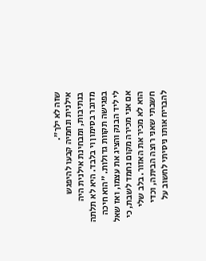שזה לא ילך".
אילנית ונחמיה קבעו להיפגש בנתיבות, ומבחינת אילנית היה מדובר בסימון וי בלבד. היא לא תלתה בפגישה תקוות גדולות. "הוא חיכה לי ליד הבנק והציג את עצמו, ואז שאל אם אני מכירה מקום נחמד לשבת, כי הוא לא מכיר את האזור. בלב שלי חשבתי שאני רוצה הביתה, וכדי להבריח אותו ניסיתי לחשוב על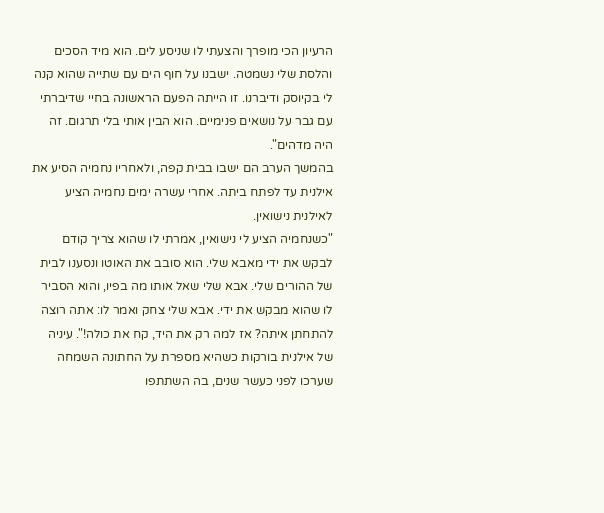הרעיון הכי מופרך והצעתי לו שניסע לים. הוא מיד הסכים והלסת שלי נשמטה. ישבנו על חוף הים עם שתייה שהוא קנה לי בקיוסק ודיברנו. זו הייתה הפעם הראשונה בחיי שדיברתי עם גבר על נושאים פנימיים. הוא הבין אותי בלי תרגום. זה היה מדהים".
בהמשך הערב הם ישבו בבית קפה, ולאחריו נחמיה הסיע את אילנית עד לפתח ביתה. אחרי עשרה ימים נחמיה הציע לאילנית נישואין.
"כשנחמיה הציע לי נישואין, אמרתי לו שהוא צריך קודם לבקש את ידי מאבא שלי. הוא סובב את האוטו ונסענו לבית של ההורים שלי. אבא שלי שאל אותו מה בפיו, והוא הסביר לו שהוא מבקש את ידי. אבא שלי צחק ואמר לו: אתה רוצה להתחתן איתה? אז למה רק את היד, קח את כולה!". עיניה של אילנית בורקות כשהיא מספרת על החתונה השמחה שערכו לפני כעשר שנים, בה השתתפו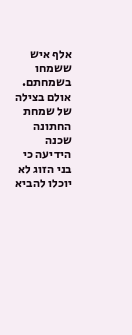אלף איש ששמחו בשמחתם.
אולם בצילה של שמחת החתונה שכנה הידיעה כי בני הזוג לא יוכלו להביא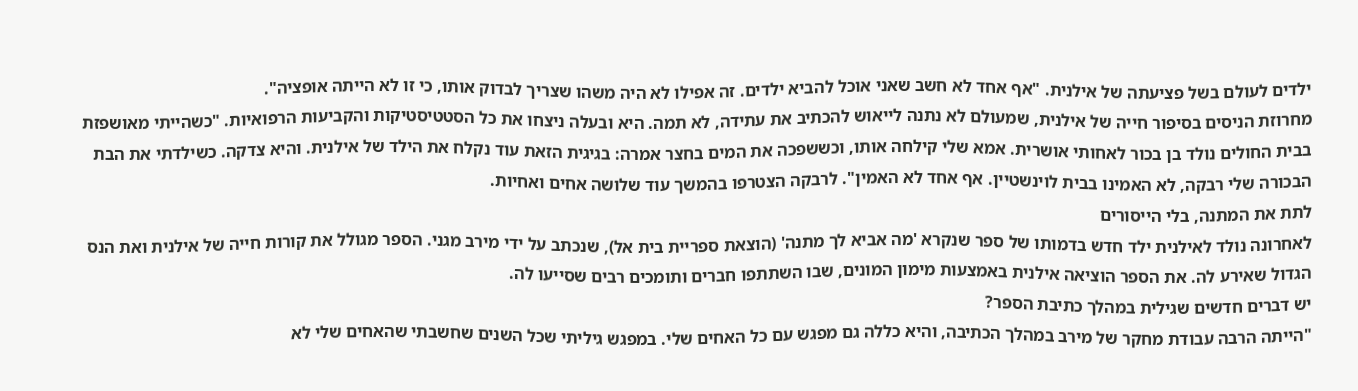ילדים לעולם בשל פציעתה של אילנית. "אף אחד לא חשב שאני אוכל להביא ילדים. זה אפילו לא היה משהו שצריך לבדוק אותו, כי זו לא הייתה אופציה".
מחרוזת הניסים בסיפור חייה של אילנית, שמעולם לא נתנה לייאוש להכתיב את עתידה, לא תמה. היא ובעלה ניצחו את כל הסטטיסטיקות והקביעות הרפואיות. "כשהייתי מאושפזת בבית החולים נולד בן בכור לאחותי אושרית. אמא שלי קילחה אותו, וכששפכה את המים בחצר אמרה: בגיגית הזאת עוד נקלח את הילד של אילנית. והיא צדקה. כשילדתי את הבת הבכורה שלי רבקה, לא האמינו בבית לוינשטיין. אף אחד לא האמין". לרבקה הצטרפו בהמשך עוד שלושה אחים ואחיות.
לתת את המתנה, בלי הייסורים
לאחרונה נולד לאילנית ילד חדש בדמותו של ספר שנקרא 'מה אביא לך מתנה' (הוצאת ספריית בית אל), שנכתב על ידי מירב מגני. הספר מגולל את קורות חייה של אילנית ואת הנס הגדול שאירע לה. את הספר הוציאה אילנית באמצעות מימון המונים, שבו השתתפו חברים ותומכים רבים שסייעו לה.
יש דברים חדשים שגילית במהלך כתיבת הספר?
"הייתה הרבה עבודת מחקר של מירב במהלך הכתיבה, והיא כללה גם מפגש עם כל האחים שלי. במפגש גיליתי שכל השנים שחשבתי שהאחים שלי לא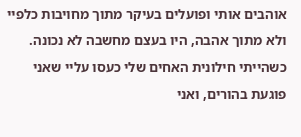אוהבים אותי ופועלים בעיקר מתוך מחויבות כלפיי ולא מתוך אהבה, היו בעצם מחשבה לא נכונה. כשהייתי חילונית האחים שלי כעסו עליי שאני פוגעת בהורים, ואני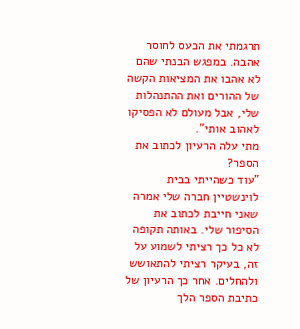תרגמתי את הכעס לחוסר אהבה. במפגש הבנתי שהם לא אהבו את המציאות הקשה של ההורים ואת ההתנהלות שלי, אבל מעולם לא הפסיקו לאהוב אותי".
מתי עלה הרעיון לכתוב את הספר?
"עוד כשהייתי בבית לוינשטיין חברה שלי אמרה שאני חייבת לכתוב את הסיפור שלי. באותה תקופה לא כל כך רציתי לשמוע על זה, בעיקר רציתי להתאושש ולהחלים. אחר כך הרעיון של כתיבת הספר הלך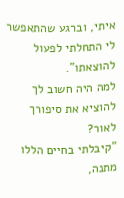איתי, וברגע שהתאפשר לי התחלתי לפעול להוצאתו".
למה היה חשוב לך להוציא את סיפורך לאור?
"קיבלתי בחיים הללו מתנה,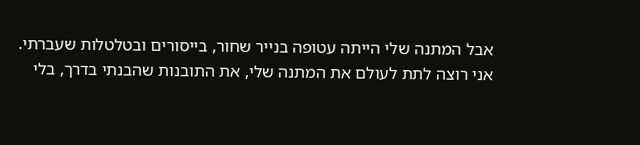אבל המתנה שלי הייתה עטופה בנייר שחור, בייסורים ובטלטלות שעברתי. אני רוצה לתת לעולם את המתנה שלי, את התובנות שהבנתי בדרך, בלי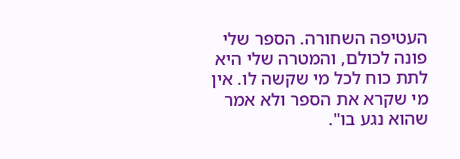העטיפה השחורה. הספר שלי פונה לכולם, והמטרה שלי היא לתת כוח לכל מי שקשה לו. אין מי שקרא את הספר ולא אמר שהוא נגע בו".